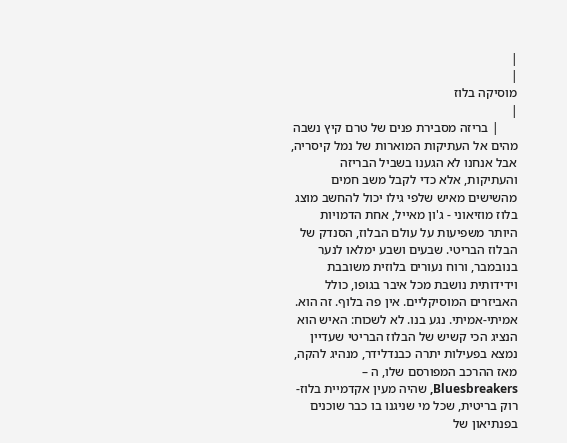|
|
מוסיקה בלוז
|
      | בריזה מסבירת פנים של טרם קיץ נשבה מהים אל העתיקות המוארות של נמל קיסריה, אבל אנחנו לא הגענו בשביל הבריזה והעתיקות, אלא כדי לקבל משב חמים מהשישים מאיש שלפי גילו יכול להחשב מוצג בלוז מוזיאוני - ג'ון מאייל, אחת הדמויות היותר משפיעות על עולם הבלוז, הסנדק של הבלוז הבריטי. שבעים ושבע ימלאו לנער בנובמבר, ורוח נעורים בלוזית משובבת וידידותית נושבת מכל איבר בגופו, כולל האביזרים המוסיקליים. אין פה בלוף. זה הוא. אמיתי-אמיתי. נגע בנו. לא לשכוח: האיש הוא הנציג הכי קשיש של הבלוז הבריטי שעדיין נמצא בפעילות יתרה כבנדלידר, מנהיג להקה, מאז ההרכב המפורסם שלו, ה – Bluesbreakers, שהיה מעין אקדמיית בלוז-רוק בריטית, שכל מי שניגנו בו כבר שוכנים בפנתיאון של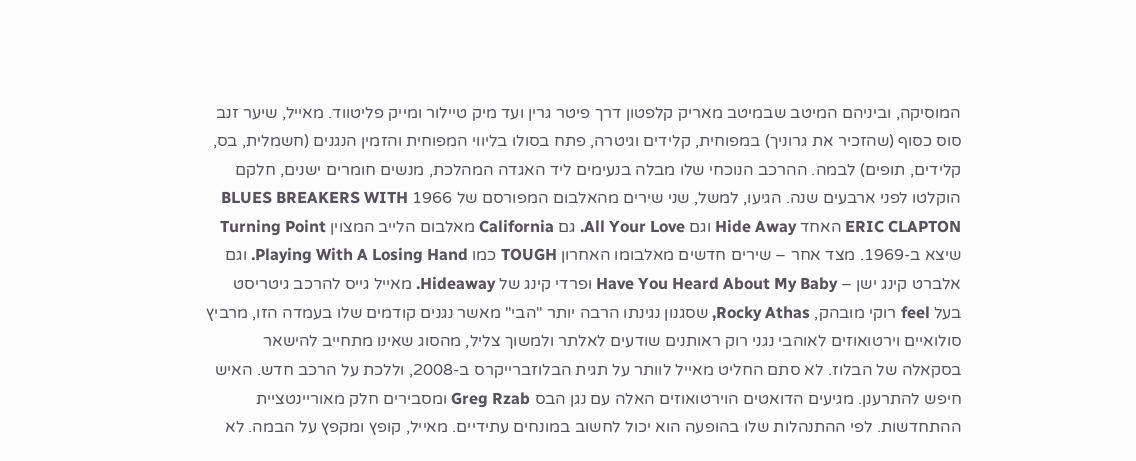המוסיקה, וביניהם המיטב שבמיטב מאריק קלפטון דרך פיטר גרין ועד מיק טיילור ומייק פליטווד. מאייל, שיער זנב סוס כסוף (שהזכיר את גרוניך) במפוחית, קלידים וגיטרה, פתח בסולו בליווי המפוחית והזמין הנגנים (חשמלית, בס, קלידים, תופים) לבמה. ההרכב הנוכחי שלו מבלה בנעימים ליד האגדה המהלכת, מנשים חומרים ישנים, חלקם הוקלטו לפני ארבעים שנה. הגיעו, למשל, שני שירים מהאלבום המפורסם של 1966 BLUES BREAKERS WITH ERIC CLAPTON האחד Hide Away וגם All Your Love. גם California מאלבום הלייב המצוין Turning Point שיצא ב-1969. מצד אחר – שירים חדשים מאלבומו האחרון TOUGH כמו Playing With A Losing Hand. וגם אלברט קינג ישן – Have You Heard About My Baby ופרדי קינג של Hideaway. מאייל גייס להרכב גיטריסט בעל feel רוקי מובהק, Rocky Athas, שסגנון נגינתו הרבה יותר "הבי" מאשר נגנים קודמים שלו בעמדה הזו, מרביץ סולואיים וירטואוזים לאוהבי נגני רוק ראותנים שודעים לאלתר ולמשוך צליל, מהסוג שאינו מתחייב להישאר בסקאלה של הבלוז. לא סתם החליט מאייל לוותר על תגית הבלוזברייקרס ב-2008, וללכת על הרכב חדש. האיש חיפש להתרענן. מגיעים הדואטים הוירטואוזים האלה עם נגן הבס Greg Rzab ומסבירים חלק מאוריינטציית ההתחדשות. לפי ההתנהלות שלו בהופעה הוא יכול לחשוב במונחים עתידיים. מאייל, קופץ ומקפץ על הבמה. לא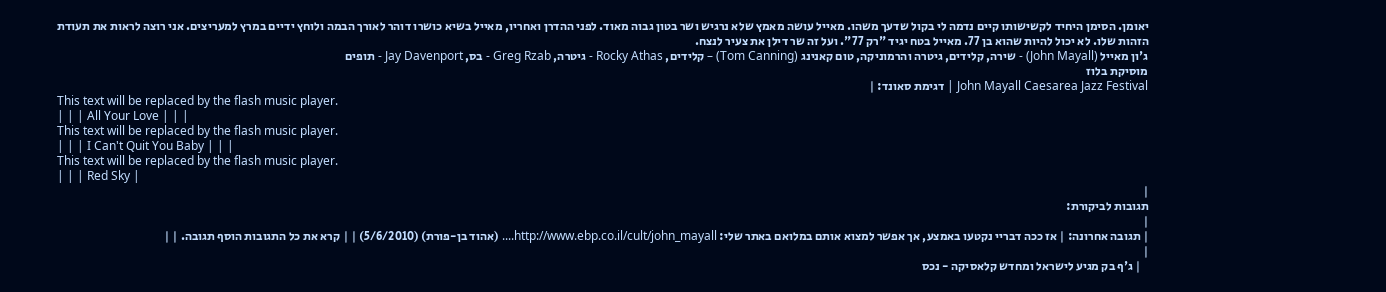יאומן. הסימן היחיד לקשישותו קיים נדמה לי בקול שדעך משהו. מאייל עושה מאמץ שלא נרגיש ושר בטון גבוה מאוד. לפני ההדרן ואחריו, מאייל בשיא כושרו דוהר לאורך הבמה ולוחץ ידיים במרץ למעריצים. אני רוצה לראות את תעודת הזהות שלו. לא יכול להיות שהוא בן 77. מאייל בטח יגיד "רק 77". ועל זה שר דילן את צעיר לנצח.
ג'ון מאייל (John Mayall) - שירה, קלידים, גיטרה והרמוניקה, טום קאנינג (Tom Canning) – קלידים, Rocky Athas - גיטרה, Greg Rzab - בס, Jay Davenport - תופים
מוסיקת בלוז
John Mayall Caesarea Jazz Festival | דגימת סאונד: |
This text will be replaced by the flash music player.
| | | All Your Love | | |
This text will be replaced by the flash music player.
| | | I Can't Quit You Baby | | |
This text will be replaced by the flash music player.
| | | Red Sky |
|
תגובות לביקורת:
|
| תגובה אחרונה: | אז ככה דבריי נקטעו באמצע, אך אפשר למצוא אותם במלואם באתר שלי: http://www.ebp.co.il/cult/john_mayall.... (אהוד בן-פורת) (5/6/2010) | | קרא את כל התגובות הוסף תגובה. | |
|
   | ג'ף בק מגיע לישראל ומחדש קלאסיקה - נכס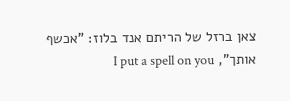צאן ברזל של הריתם אנד בלוז: "אכשף אותך", I put a spell on you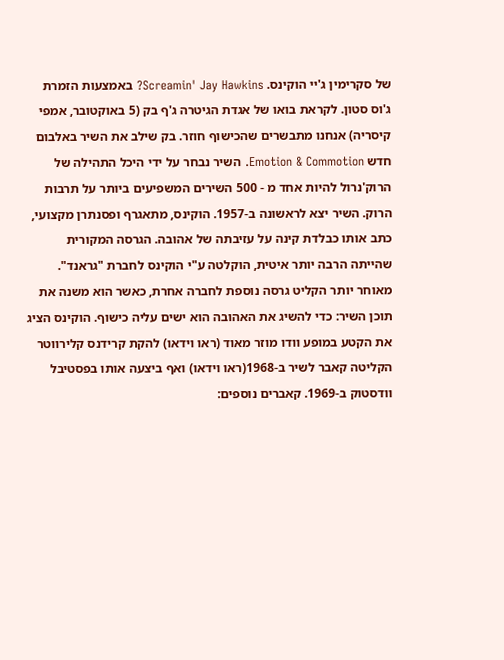של סקרימין ג'יי הוקינס. Screamin' Jay Hawkins? באמצעות הזמרת ג'וס סטון. לקראת בואו של אגדת הגיטרה ג'ף בק (5 באוקטובר, אמפי קיסריה) אנחנו מתבשרים שהכישוף חוזר. בק שילב את השיר באלבום חדש Emotion & Commotion. השיר נבחר על ידי היכל התהילה של הרוק'נרול להיות אחד מ - 500 השירים המשפיעים ביותר על תרבות הרוק. השיר יצא לראשונה ב-1957. הוקינס, מתאגרף ופסנתרן מקצועי, כתב אותו כבלדת קינה על עזיבתה של אהובה. הגרסה המקורית שהייתה הרבה יותר איטית, הוקלטה ע"י הוקינס לחברת "גראנד". מאוחר יותר הקליט גרסה נוספת לחברה אחרת, כאשר הוא משנה את תוכן השיר: כדי להשיג את האהובה הוא ישים עליה כישוף. הוקינס הציג את הקטע במופע וודו מוזר מאוד (ראו וידאו) להקת קרידנס קלירווטר הקליטה קאבר לשיר ב-1968(ראו וידאו) ואף ביצעה אותו בפסטיבל וודסטוק ב-1969. קאברים נוספים: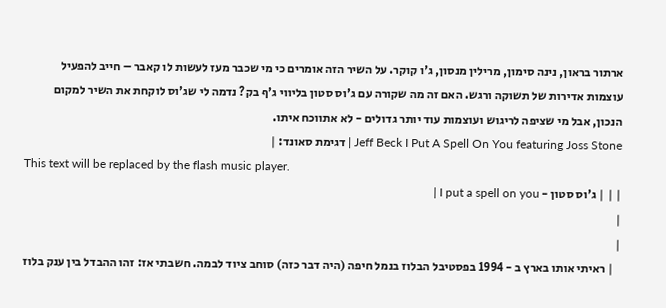ארתור בראון, נינה סימון, מרילין מנסון, ג'ו קוקר. על השיר הזה אומרים כי מי שכבר מעז לעשות לו קאבר – חייב להפעיל עוצמות אדירות של תשוקה ורגש. האם זה מה שקורה עם ג'וס סטון בליווי ג'ף בק? נדמה לי שג'וס לוקחת את השיר למקום הנכון, אבל מי שציפה לריגוש ועוצמות עוד יותר גדולים - לא אתווכח איתו.
Jeff Beck I Put A Spell On You featuring Joss Stone | דגימת סאונד: |
This text will be replaced by the flash music player.
| | | ג'וס סטון - I put a spell on you |
|
|
   | ראיתי אותו בארץ ב - 1994 בפסטיבל הבלוז בנמל חיפה (היה דבר כזה) סוחב ציוד לבמה. חשבתי אז: זהו ההבדל בין ענק בלוז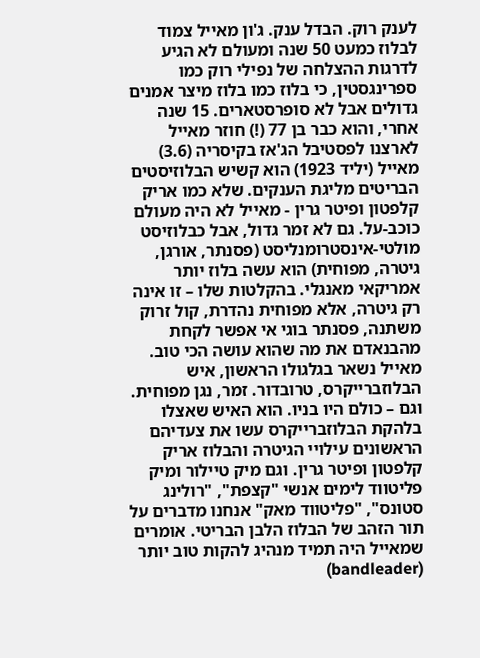לענק רוק. הבדל ענק. ג'ון מאייל צמוד לבלוז כמעט 50 שנה ומעולם לא הגיע לדרגות ההצלחה של נפילי רוק כמו ספרינגסטין, כי בלוז כמו בלוז מיצר אמנים גדולים אבל לא סופרסטארים. 15 שנה אחרי, והוא כבר בן 77 (!) חוזר מאייל לארצנו לפסטיבל הג'אז בקיסריה (3.6) מאייל (יליד 1923) הוא קשיש הבלוזיסטים הבריטים מליגת הענקים. שלא כמו אריק קלפטון ופיטר גרין - מאייל לא היה מעולם כוכב-על. גם לא זמר גדול, אבל כבלוזיסט מולטי-אינסטרומנליסט (פסנתר, אורגן, גיטרה, מפוחית) הוא עשה בלוז יותר אמריקאי מאנגלי. בהקלטות שלו – זו אינה רק גיטרה, אלא מפוחית נהדרת, קול זרוק משתנה, פסנתר בוגי אי אפשר לקחת מהבנאדם את מה שהוא עושה הכי טוב. מאייל נשאר בגלגולו הראשון, איש הבלוזברייקרס, טרובדור. זמר, נגן מפוחית. וגם – כולם היו בניו. הוא האיש שאצלו בלהקת הבלוזברייקרס עשו את צעדיהם הראשונים עילויי הגיטרה והבלוז אריק קלפטון ופיטר גרין. וגם מיק טיילור ומיק פליטווד לימים אנשי "קצפת", "רולינג סטונס", "פליטווד מאק" אנחנו מדברים על תור הזהב של הבלוז הלבן הבריטי. אומרים שמאייל היה תמיד מנהיג להקות טוב יותר (bandleader)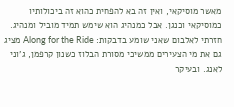מאשר מוסיקאי, ואין זה בא להפחית כהוא זה ביכולותיו כמוסיקאי וכנגן. אבל כמנהיג הוא שימש תמיד מוביל ומנהיג. חזרתי לאלבום שאני שומע בדבקות: Along for the Ride מציג גם את מי הצעירים ממשיכי מסורת הבלוז כשנון קרפמן, ג'וני לאנג. ובעיקר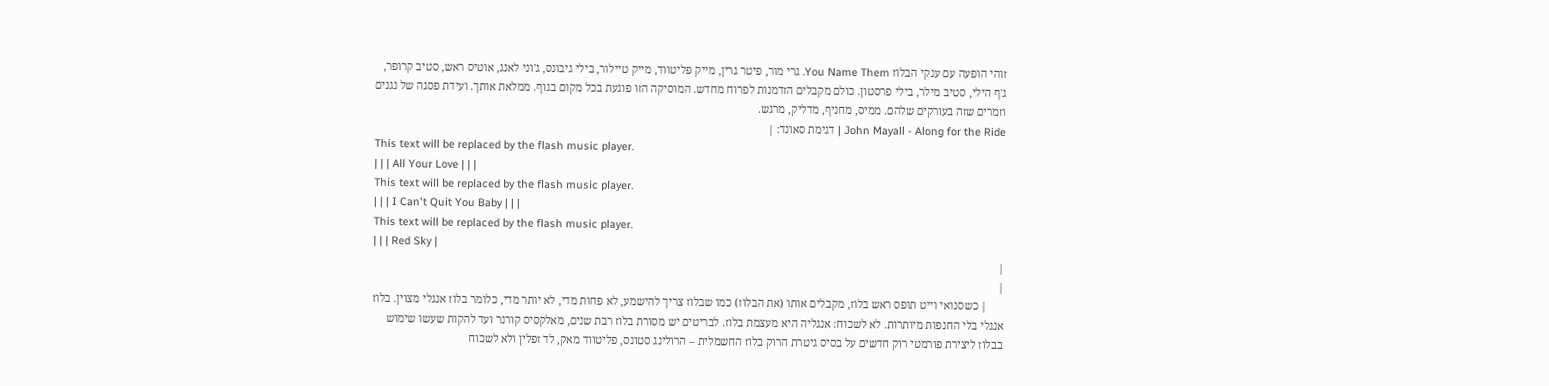זוהי הופעה עם ענקי הבלוז You Name Them. גרי מור, פיטר גרין, מייק פליטווד, מייק טיילור, בילי גיבונס, ג'וני לאנג, אוטיס ראש, סטיב קרופר, ג'ף הילי, סטיב מילר, בילי פרסטון. כולם מקבלים הזדמנות לפרוח מחדש. המוסיקה הזו פוגעת בכל מקום בגוף. ממלאת אותך. ועידת פסגה של נגנים וזמרים שזה בעורקים שלהם. ממיס, מחניף, מדליק, מרגש.
John Mayall - Along for the Ride | דגימת סאונד: |
This text will be replaced by the flash music player.
| | | All Your Love | | |
This text will be replaced by the flash music player.
| | | I Can't Quit You Baby | | |
This text will be replaced by the flash music player.
| | | Red Sky |
|
|
      | כשסנואי וייט תופס ראש בלוז, מקבלים אותו (את הבלוז) כמו שבלוז צריך להישמע, לא פחות מדי, לא יותר מדי, כלומר בלוז אנגלי מצוין. בלוז אנגלי בלי החנפות מיותרות. לא לשכוח: אנגליה היא מעצמת בלוז. לבריטים יש מסורת בלוז רבת שנים, מאלקסיס קורנר ועד להקות שעשו שימוש בבלוז ליצירת פורמטי רוק חדשים על בסיס גיטרת הרוק בלוז החשמלית – הרולינג סטונס, פליטווד מאק, לד זפלין ולא לשכוח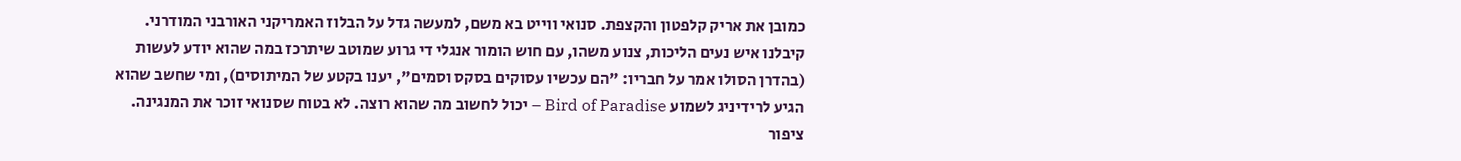כמובן את אריק קלפטון והקצפת. סנואי ווייט בא משם, למעשה גדל על הבלוז האמריקני האורבני המודרני. קיבלנו איש נעים הליכות, צנוע משהו, עם חוש הומור אנגלי די גרוע שמוטב שיתרכז במה שהוא יודע לעשות (בהדרן הסולו אמר על חבריו: "הם עכשיו עסוקים בסקס וסמים", יענו בקטע של המיתוסים), ומי שחשב שהוא הגיע לרידיניג לשמוע Bird of Paradise – יכול לחשוב מה שהוא רוצה. לא בטוח שסנואי זוכר את המנגינה. ציפור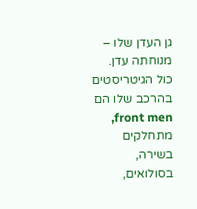גן העדן שלו – מנוחתה עדן. כול הגיטריסטים בהרכב שלו הם front men, מתחלקים בשירה, בסולואים,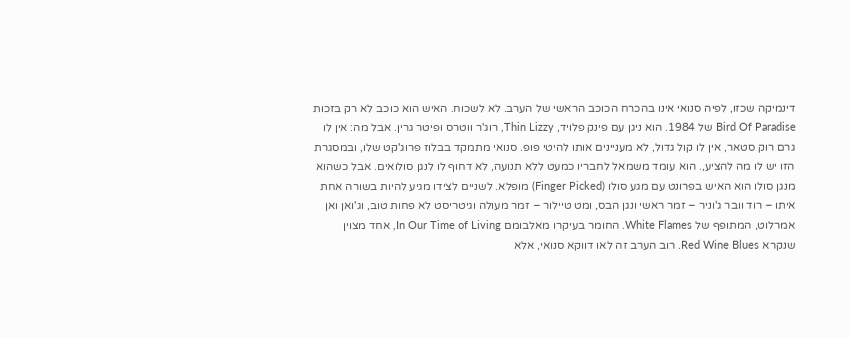דינמיקה שכזו, לפיה סנואי אינו בהכרח הכוכב הראשי של הערב. לא לשכוח. האיש הוא כוכב לא רק בזכות Bird Of Paradise של 1984. הוא ניגן עם פינק פלויד, Thin Lizzy, רוג'ר ווטרס ופיטר גרין. אבל מה: אין לו גרם רוק סטאר, אין לו קול גדול, לא מעניינים אותו להיטי פופ. סנואי מתמקד בבלוז פרוג'קט שלו, ובמסגרת הזו יש לו מה להציע,. הוא עומד משמאל לחבריו כמעט ללא תנועה, לא דחוף לו לנגן סולואים. אבל כשהוא מנגן סולו הוא האיש בפרונט עם מגע סולו (Finger Picked) מופלא. לשניים לצידו מגיע להיות בשורה אחת איתו – רוד וובר ג'וניר – זמר ראשי ונגן הבס, ומט טיילור – זמר מעולה וגיטריסט לא פחות טוב, וג'ואן ואן אמרלוט, המתופף של White Flames. החומר בעיקרו מאלבומם In Our Time of Living, אחד מצוין שנקרא Red Wine Blues. רוב הערב זה לאו דווקא סנואי, אלא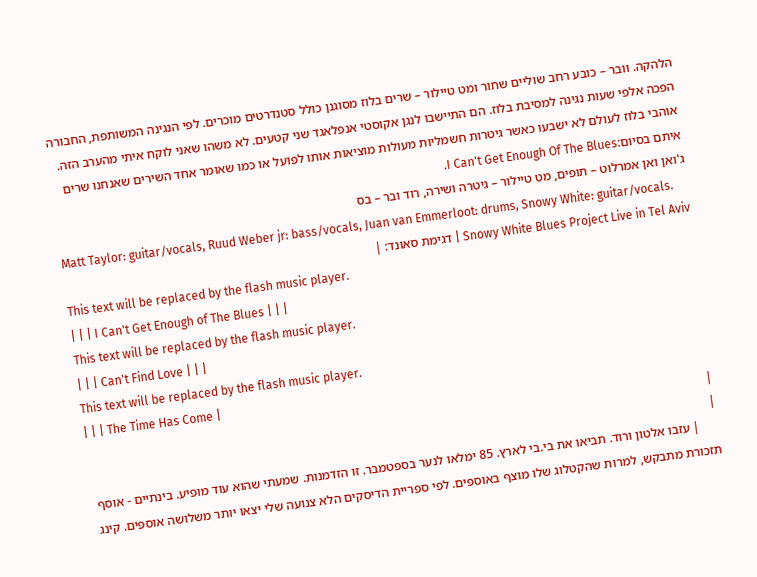הלהקה. וובר – כובע רחב שוליים שחור ומט טיילור – שרים בלוז מסוגנן כולל סטנדרטים מוכרים. לפי הנגינה המשותפת, החבורה הפכה אלפי שעות נגינה למסיבת בלוז. הם התיישבו לנגן אקוסטי אנפלאגד שני קטעים. לא משהו שאני לוקח איתי מהערב הזה. אוהבי בלוז לעולם לא ישבעו כאשר גיטרות חשמליות מעולות מוציאות אותו לפועל או כמו שאומר אחד השירים שאנחנו שרים איתם בסיום:I Can't Get Enough Of The Blues.
ג'ואן ואן אמרלוט – תופים, מט טיילור – גיטרה ושירה, רוד ובר – בס
Matt Taylor: guitar/vocals, Ruud Weber jr: bass/vocals, Juan van Emmerloot: drums, Snowy White: guitar/vocals.
Snowy White Blues Project Live in Tel Aviv | דגימת סאונד: |
This text will be replaced by the flash music player.
| | | I Can't Get Enough of The Blues | | |
This text will be replaced by the flash music player.
| | | Can't Find Love | | |
This text will be replaced by the flash music player.
| | | The Time Has Come |
|
|
      | עזבו אלטון ורוד. תביאו את בי.בי לארץ. 85 ימלאו לנער בספטמבר. זו הזדמנות. שמעתי שהוא עוד מופיע. בינתיים - אוסף תזכורת מתבקש, למרות שהקטלוג שלו מוצף באוספים. לפי ספריית הדיסקים הלא צנועה שלי יצאו יותר משלושה אוספים. קינג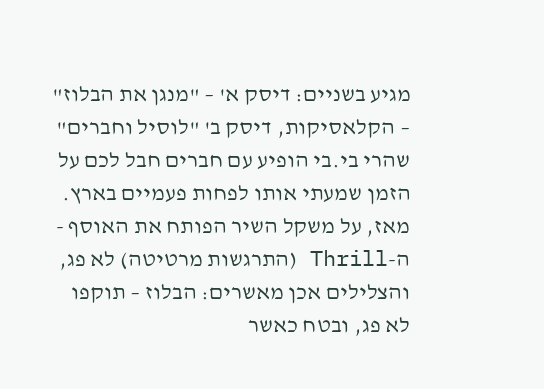מגיע בשניים: דיסק א' – "מנגן את הבלוז" – הקלאסיקות, דיסק ב' "לוסיל וחברים" שהרי בי.בי הופיע עם חברים חבל לכם על הזמן שמעתי אותו לפחות פעמיים בארץ. מאז, על משקל השיר הפותח את האוסף - ה-Thrill (התרגשות מרטיטה) לא פג, והצלילים אכן מאשרים: הבלוז – תוקפו לא פג, ובטח כאשר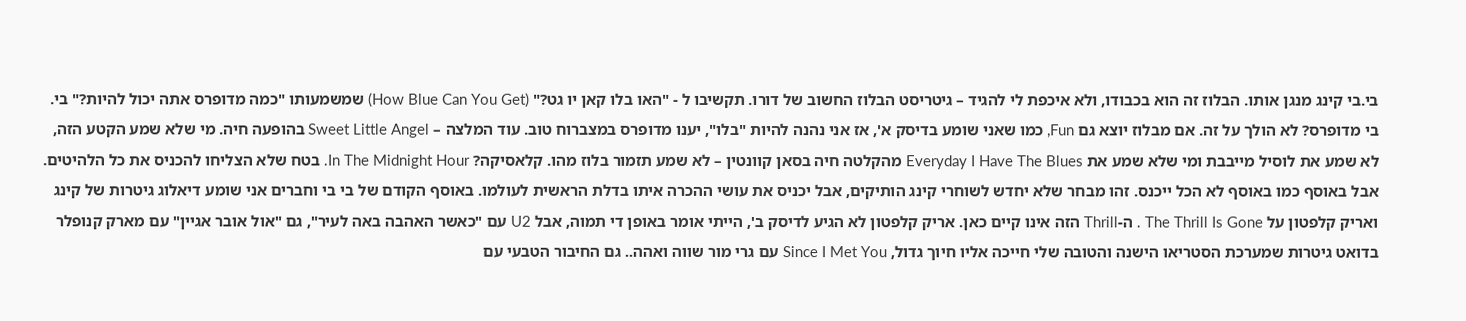בי.בי קינג מנגן אותו. הבלוז זה הוא בכבודו, ולא איכפת לי להגיד – גיטריסט הבלוז החשוב של דורו. תקשיבו ל - "האו בלו קאן יו גט?" (How Blue Can You Get) שמשמעותו "כמה מדופרס אתה יכול להיות?" בי. בי מדופרס? לא הולך על זה. אם מבלוז יוצא גם Fun, כמו שאני שומע בדיסק א', אז אני נהנה להיות "בלו", יענו מדופרס במצברוח טוב. עוד המלצה – Sweet Little Angel בהופעה חיה. מי שלא שמע הקטע הזה, לא שמע את לוסיל מייבבת ומי שלא שמע את Everyday I Have The Blues מהקלטה חיה בסאן קוונטין – לא שמע תזמור בלוז מהו. קלאסיקה? In The Midnight Hour. בטח שלא הצליחו להכניס את כל הלהיטים. אבל באוסף כמו באוסף לא הכל ייכנס. זהו מבחר שלא יחדש לשוחרי קינג הותיקים, אבל יכניס את עושי ההכרה איתו בדלת הראשית לעולמו. באוסף הקודם של בי בי וחברים אני שומע דיאלוג גיטרות של קינג ואריק קלפטון על The Thrill Is Gone . ה-Thrill הזה אינו קיים כאן. אריק קלפטון לא הגיע לדיסק ב', הייתי אומר באופן די תמוה, אבל U2 עם "כאשר האהבה באה לעיר", גם "אול אובר אגיין" עם מארק קנופלר בדואט גיטרות שמערכת הסטריאו הישנה והטובה שלי חייכה אליו חיוך גדול, Since I Met You עם גרי מור שווה ואהה.. גם החיבור הטבעי עם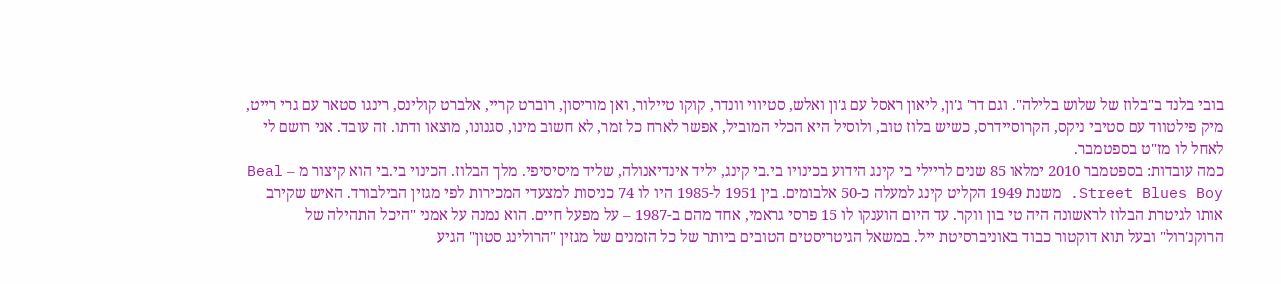בובי בלנד ב"בלוז של שלוש בלילה". וגם דר' ג'ון, ליאון ראסל עם ג'ון ואלש, סטיווי וונדר, קוקו טיילור, ואן מוריסון, רוברט קריי, אלברט קולינס, רינגו סטאר עם גרי רייט, מיק פילטווד עם סטיבי ניקס, הקרוסיידרס, כשיש בלוז טוב, ולוסיל היא הכלי המוביל, אפשר לארח כל זמר, לא חשוב מינו, סגנונו, מוצאו ודתו. זה עובד. אני רושם לי לאחל לו מז"ט בספטמבר.
כמה עובדות: בספטמבר 2010 ימלאו 85 שנים לריילי בי קינג הידוע בכינויו בי.בי קינג, יליד אינדיאנולה, שליד מיסיסיפי. מלך הבלוז. הכינוי בי.בי הוא קיצור מ – Beal Street Blues Boy. משנת 1949 הקליט קינג למעלה כ-50 אלבומים. בין 1951 ל-1985 היו לו 74 כניסות למצעדי המכירות לפי מגזין הבילבורד. האיש שקירב אותו לגיטרת הבלוז לראשונה היה טי בון ווקר. עד היום הוענקו לו 15 פרסי גראמי, אחד מהם ב-1987 – על מפעל חיים. הוא נמנה על אמני "היכל התהילה של הרוקנ'רול" ובעל תוא דוקטור כבוד באוניברסיטת ייל. במשאל הגיטריסטים הטובים ביותר של כל הזמנים של מגזין "הרולינג סטון" הגיע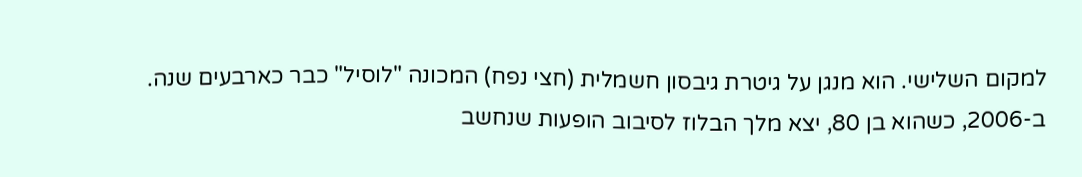למקום השלישי. הוא מנגן על גיטרת גיבסון חשמלית (חצי נפח) המכונה "לוסיל" כבר כארבעים שנה. ב-2006, כשהוא בן 80, יצא מלך הבלוז לסיבוב הופעות שנחשב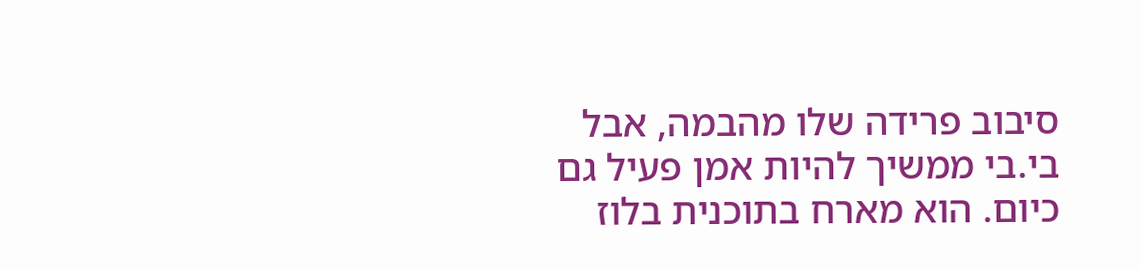סיבוב פרידה שלו מהבמה, אבל בי.בי ממשיך להיות אמן פעיל גם כיום. הוא מארח בתוכנית בלוז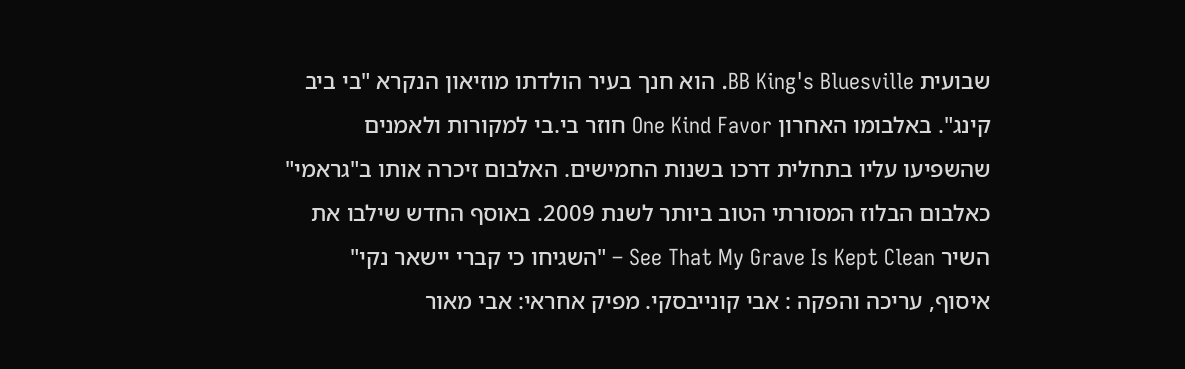שבועית BB King's Bluesville. הוא חנך בעיר הולדתו מוזיאון הנקרא "בי ביב קינג". באלבומו האחרון One Kind Favor חוזר בי.בי למקורות ולאמנים שהשפיעו עליו בתחלית דרכו בשנות החמישים. האלבום זיכרה אותו ב"גראמי" כאלבום הבלוז המסורתי הטוב ביותר לשנת 2009. באוסף החדש שילבו את השיר See That My Grave Is Kept Clean – "השגיחו כי קברי יישאר נקי"
איסוף, עריכה והפקה : אבי קונייבסקי. מפיק אחראי: אבי מאור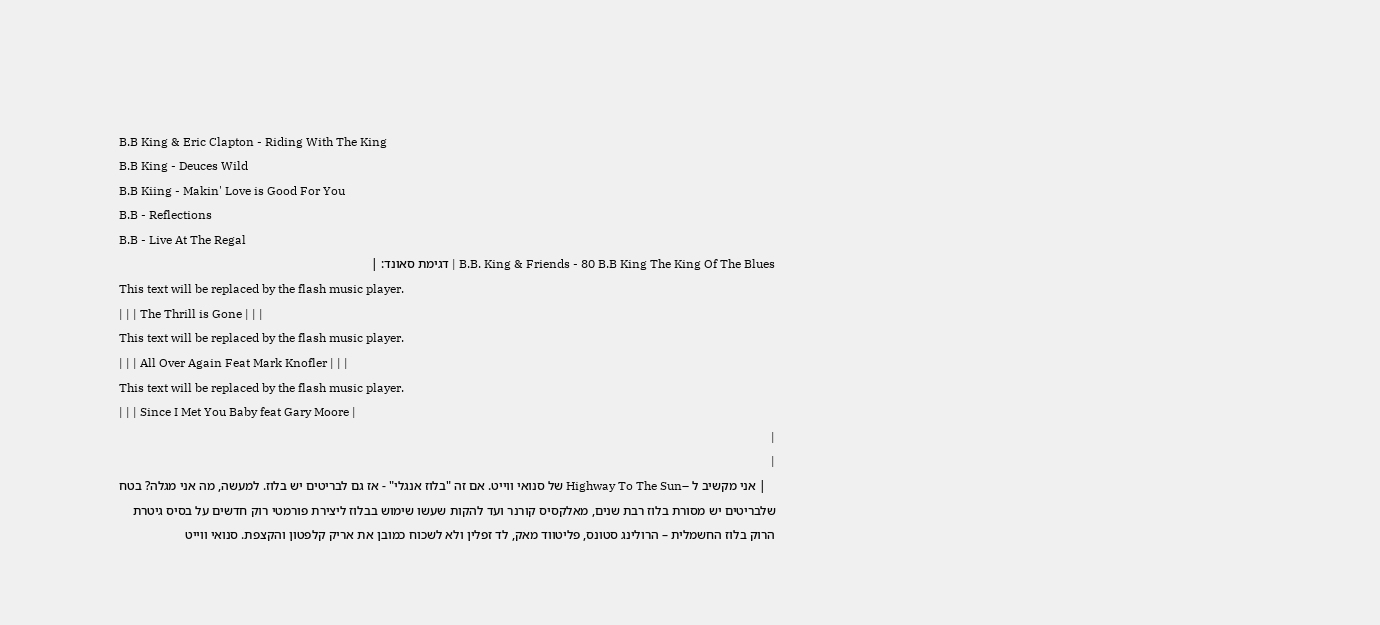B.B King & Eric Clapton - Riding With The King
B.B King - Deuces Wild
B.B Kiing - Makin' Love is Good For You
B.B - Reflections
B.B - Live At The Regal
B.B. King & Friends - 80 B.B King The King Of The Blues | דגימת סאונד: |
This text will be replaced by the flash music player.
| | | The Thrill is Gone | | |
This text will be replaced by the flash music player.
| | | All Over Again Feat Mark Knofler | | |
This text will be replaced by the flash music player.
| | | Since I Met You Baby feat Gary Moore |
|
|
   | אני מקשיב ל –Highway To The Sun של סנואי ווייט. אם זה "בלוז אנגלי" - אז גם לבריטים יש בלוז. למעשה, מה אני מגלה? בטח שלבריטים יש מסורת בלוז רבת שנים, מאלקסיס קורנר ועד להקות שעשו שימוש בבלוז ליצירת פורמטי רוק חדשים על בסיס גיטרת הרוק בלוז החשמלית – הרולינג סטונס, פליטווד מאק, לד זפלין ולא לשכוח כמובן את אריק קלפטון והקצפת. סנואי ווייט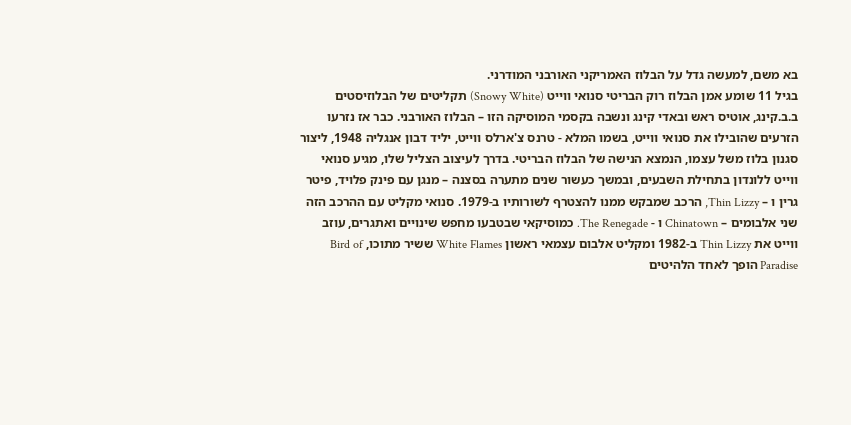בא משם, למעשה גדל על הבלוז האמריקני האורבני המודרני.
בגיל 11 שומע אמן הבלוז רוק הבריטי סנואי ווייט (Snowy White) תקליטים של הבלוזיסטים ב.ב.קינג, אוטיס ראש ובאדי קינג ונשבה בקסמי המוסיקה הזו – הבלוז האורבני. כבר אז נזרעו הזרעים שהובילו את סנואי ווייט, בשמו המלא - טרנס צ'ארלס ווייט, יליד דבון אנגליה 1948, ליצור סגנון בלוז משל עצמו, הנמצא הנישה של הבלוז הבריטי. בדרך לעיצוב הצליל שלו, מגיע סנואי ווייט ללונדון בתחילת השבעים, ובמשך כעשור שנים מתערה בסצנה – מנגן עם פינק פלויד, פיטר גרין ו – Thin Lizzy, הרכב שמבקש ממנו להצטרף לשורותיו ב-1979. סנואי מקליט עם ההרכב הזה שני אלבומים – Chinatown ו - The Renegade. כמוסיקאי שבטבעו מחפש שינויים ואתגרים, עוזב ווייט את Thin Lizzy ב-1982 ומקליט אלבום עצמאי ראשון White Flames ששיר מתוכו, Bird of Paradise הופך לאחד הלהיטים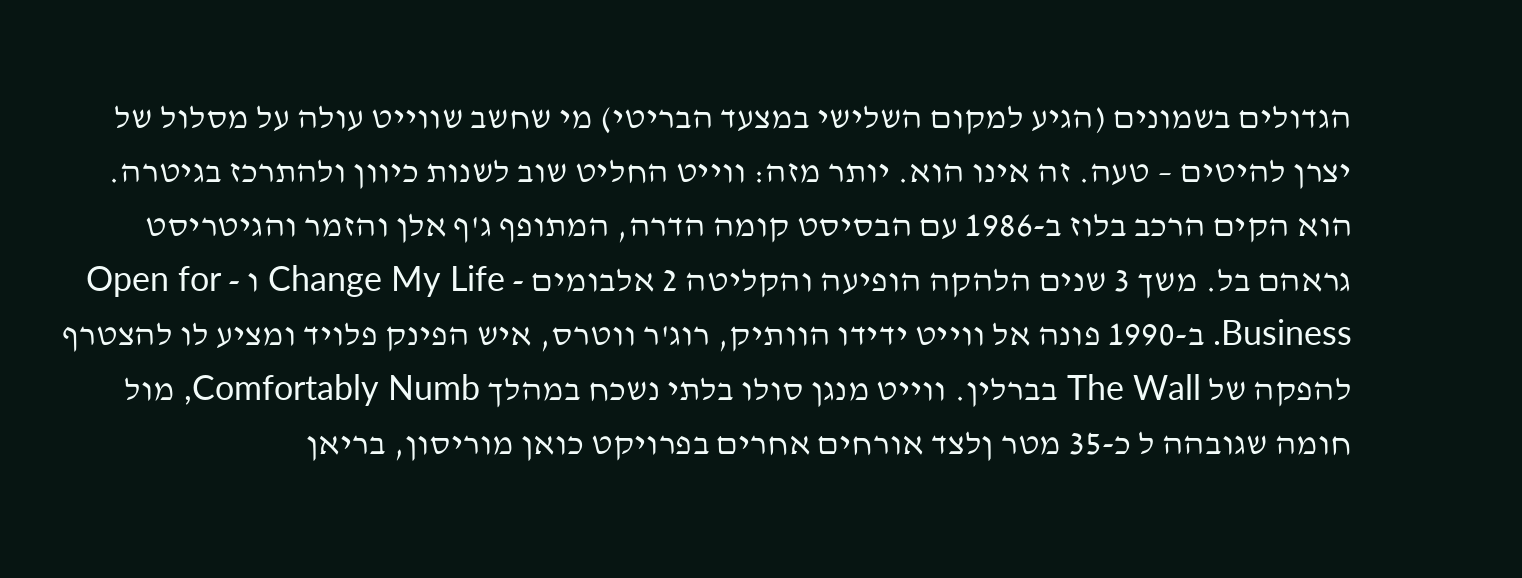הגדולים בשמונים (הגיע למקום השלישי במצעד הבריטי) מי שחשב שווייט עולה על מסלול של יצרן להיטים – טעה. זה אינו הוא. יותר מזה: ווייט החליט שוב לשנות כיוון ולהתרכז בגיטרה. הוא הקים הרכב בלוז ב-1986 עם הבסיסט קומה הדרה, המתופף ג'ף אלן והזמר והגיטריסט גראהם בל. משך 3 שנים הלהקה הופיעה והקליטה 2 אלבומים - Change My Life ו - Open for Business. ב-1990 פונה אל ווייט ידידו הוותיק, רוג'ר ווטרס, איש הפינק פלויד ומציע לו להצטרף להפקה של The Wall בברלין. ווייט מנגן סולו בלתי נשכח במהלך Comfortably Numb, מול חומה שגובהה ל כ-35 מטר ןלצד אורחים אחרים בפרויקט כואן מוריסון, בריאן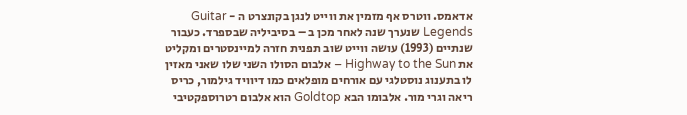אדאמס. ווטרס אף מזמין את ווייט לנגן בקונצרט ה - Guitar Legends שנערך שנה לאחר מכן ב – בסיביליה שבספרד. כעבור שנתיים (1993) עושה ווייט שוב תפנית חזרה למיינסטרים ומקליט את Highway to the Sun – אלבום הסולו השני שלו שאני מאזין לו בתענוג נוסטלגי עם אורחים מופלאים כמו דיוויד גילמור, כריס ריאה וגרי מור. אלבומו הבא Goldtop הוא אלבום רטרוספקטיבי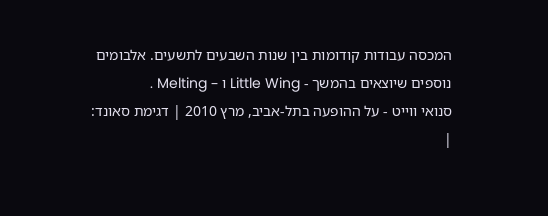המכסה עבודות קודומות בין שנות השבעים לתשעים. אלבומים נוספים שיוצאים בהמשך - Little Wing ו – Melting .
סנואי ווייט - על ההופעה בתל-אביב, מרץ 2010 | דגימת סאונד: |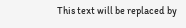This text will be replaced by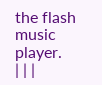the flash music player.
| | |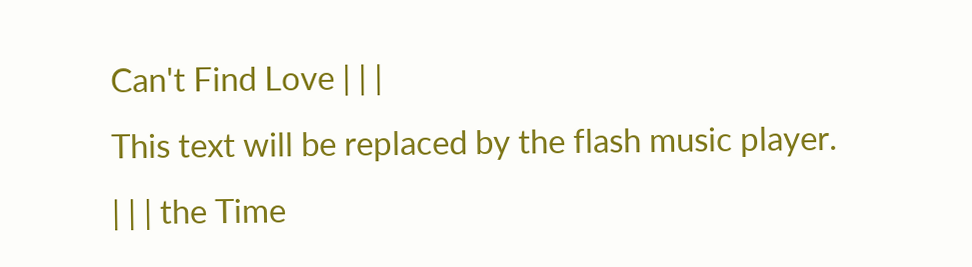Can't Find Love | | |
This text will be replaced by the flash music player.
| | | the Time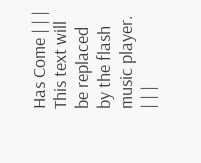Has Come | | |
This text will be replaced by the flash music player.
| | |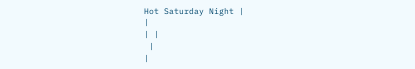Hot Saturday Night |
|
| |
 |
|